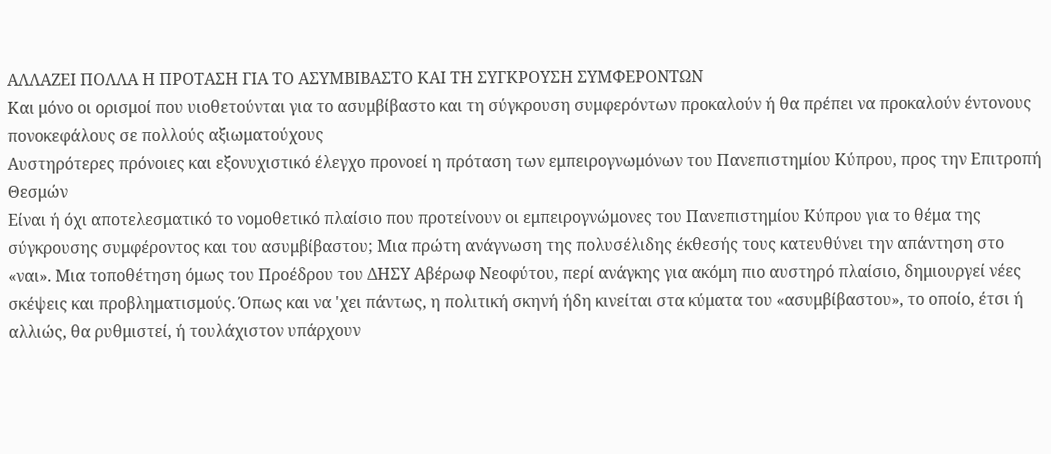ΑΛΛΑΖΕΙ ΠΟΛΛΑ Η ΠΡΟΤΑΣΗ ΓΙΑ ΤΟ ΑΣΥΜΒΙΒΑΣΤΟ ΚΑΙ ΤΗ ΣΥΓΚΡΟΥΣΗ ΣΥΜΦΕΡΟΝΤΩΝ
Και μόνο οι ορισμοί που υιοθετούνται για το ασυμβίβαστο και τη σύγκρουση συμφερόντων προκαλούν ή θα πρέπει να προκαλούν έντονους πονοκεφάλους σε πολλούς αξιωματούχους
Αυστηρότερες πρόνοιες και εξονυχιστικό έλεγχο προνοεί η πρόταση των εμπειρογνωμόνων του Πανεπιστημίου Κύπρου, προς την Επιτροπή Θεσμών
Είναι ή όχι αποτελεσματικό το νομοθετικό πλαίσιο που προτείνουν οι εμπειρογνώμονες του Πανεπιστημίου Κύπρου για το θέμα της σύγκρουσης συμφέροντος και του ασυμβίβαστου; Μια πρώτη ανάγνωση της πολυσέλιδης έκθεσής τους κατευθύνει την απάντηση στο «ναι». Μια τοποθέτηση όμως του Προέδρου του ΔΗΣΥ Αβέρωφ Νεοφύτου, περί ανάγκης για ακόμη πιο αυστηρό πλαίσιο, δημιουργεί νέες σκέψεις και προβληματισμούς. Όπως και να 'χει πάντως, η πολιτική σκηνή ήδη κινείται στα κύματα του «ασυμβίβαστου», το οποίο, έτσι ή αλλιώς, θα ρυθμιστεί, ή τουλάχιστον υπάρχουν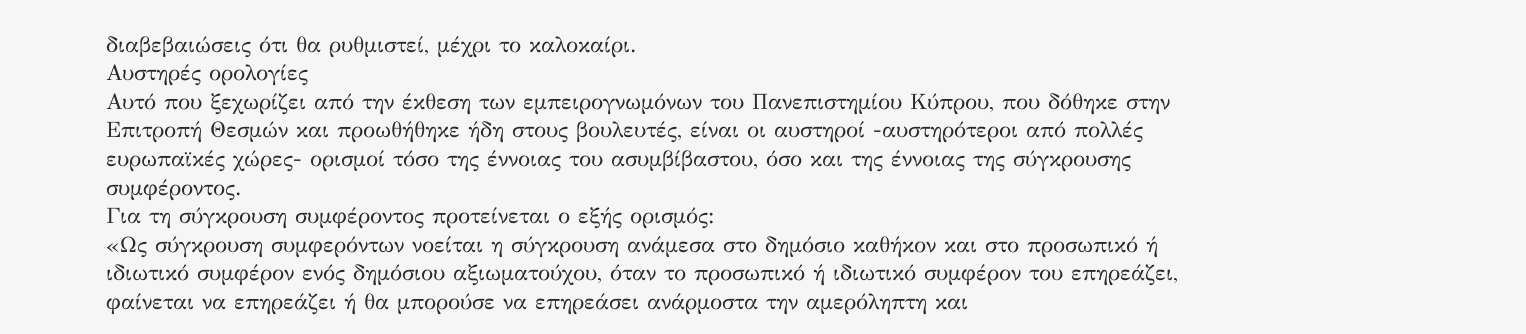διαβεβαιώσεις ότι θα ρυθμιστεί, μέχρι το καλοκαίρι.
Αυστηρές ορολογίες
Αυτό που ξεχωρίζει από την έκθεση των εμπειρογνωμόνων του Πανεπιστημίου Κύπρου, που δόθηκε στην Επιτροπή Θεσμών και προωθήθηκε ήδη στους βουλευτές, είναι οι αυστηροί -αυστηρότεροι από πολλές ευρωπαϊκές χώρες- ορισμοί τόσο της έννοιας του ασυμβίβαστου, όσο και της έννοιας της σύγκρουσης συμφέροντος.
Για τη σύγκρουση συμφέροντος προτείνεται ο εξής ορισμός:
«Ως σύγκρουση συμφερόντων νοείται η σύγκρουση ανάμεσα στο δημόσιο καθήκον και στο προσωπικό ή ιδιωτικό συμφέρον ενός δημόσιου αξιωματούχου, όταν το προσωπικό ή ιδιωτικό συμφέρον του επηρεάζει, φαίνεται να επηρεάζει ή θα μπορούσε να επηρεάσει ανάρμοστα την αμερόληπτη και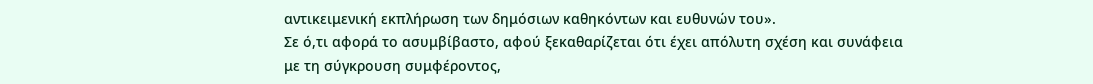αντικειμενική εκπλήρωση των δημόσιων καθηκόντων και ευθυνών του».
Σε ό,τι αφορά το ασυμβίβαστο, αφού ξεκαθαρίζεται ότι έχει απόλυτη σχέση και συνάφεια με τη σύγκρουση συμφέροντος,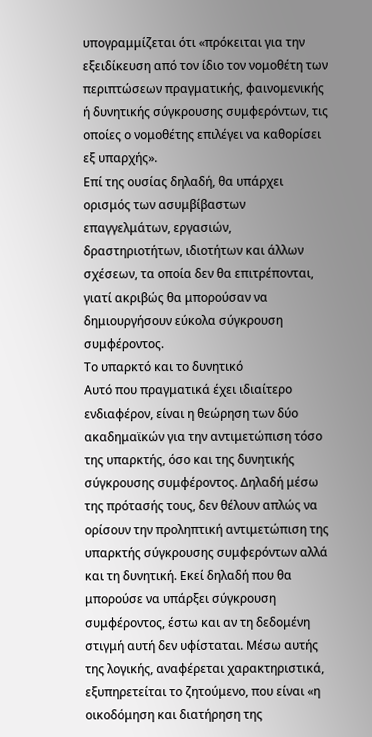υπογραμμίζεται ότι «πρόκειται για την εξειδίκευση από τον ίδιο τον νομοθέτη των περιπτώσεων πραγματικής, φαινομενικής ή δυνητικής σύγκρουσης συμφερόντων, τις οποίες ο νομοθέτης επιλέγει να καθορίσει εξ υπαρχής».
Επί της ουσίας δηλαδή, θα υπάρχει ορισμός των ασυμβίβαστων επαγγελμάτων, εργασιών, δραστηριοτήτων, ιδιοτήτων και άλλων σχέσεων, τα οποία δεν θα επιτρέπονται, γιατί ακριβώς θα μπορούσαν να δημιουργήσουν εύκολα σύγκρουση συμφέροντος.
Το υπαρκτό και το δυνητικό
Αυτό που πραγματικά έχει ιδιαίτερο ενδιαφέρον, είναι η θεώρηση των δύο ακαδημαϊκών για την αντιμετώπιση τόσο της υπαρκτής, όσο και της δυνητικής σύγκρουσης συμφέροντος. Δηλαδή μέσω της πρότασής τους, δεν θέλουν απλώς να ορίσουν την προληπτική αντιμετώπιση της υπαρκτής σύγκρουσης συμφερόντων αλλά και τη δυνητική. Εκεί δηλαδή που θα μπορούσε να υπάρξει σύγκρουση συμφέροντος, έστω και αν τη δεδομένη στιγμή αυτή δεν υφίσταται. Μέσω αυτής της λογικής, αναφέρεται χαρακτηριστικά, εξυπηρετείται το ζητούμενο, που είναι «η οικοδόμηση και διατήρηση της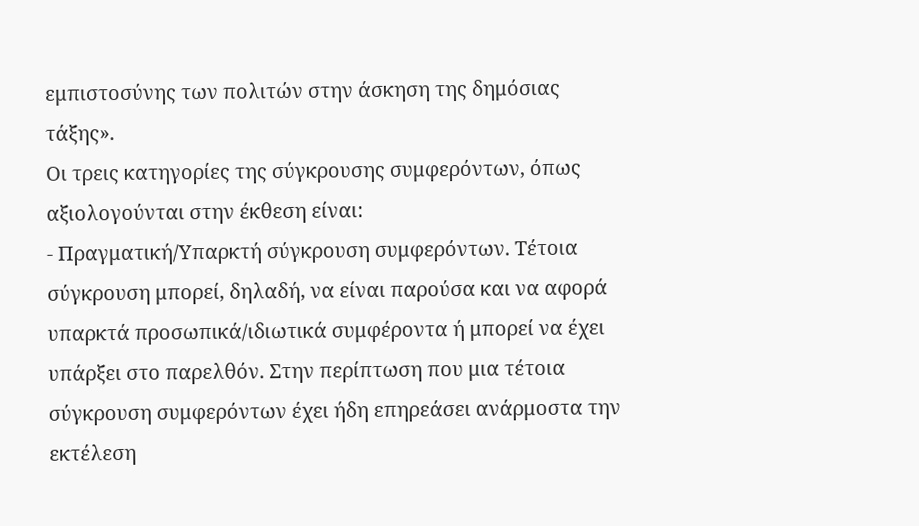εμπιστοσύνης των πολιτών στην άσκηση της δημόσιας τάξης».
Οι τρεις κατηγορίες της σύγκρουσης συμφερόντων, όπως αξιολογούνται στην έκθεση είναι:
- Πραγματική/Υπαρκτή σύγκρουση συμφερόντων. Τέτοια σύγκρουση μπορεί, δηλαδή, να είναι παρούσα και να αφορά υπαρκτά προσωπικά/ιδιωτικά συμφέροντα ή μπορεί να έχει υπάρξει στο παρελθόν. Στην περίπτωση που μια τέτοια σύγκρουση συμφερόντων έχει ήδη επηρεάσει ανάρμοστα την εκτέλεση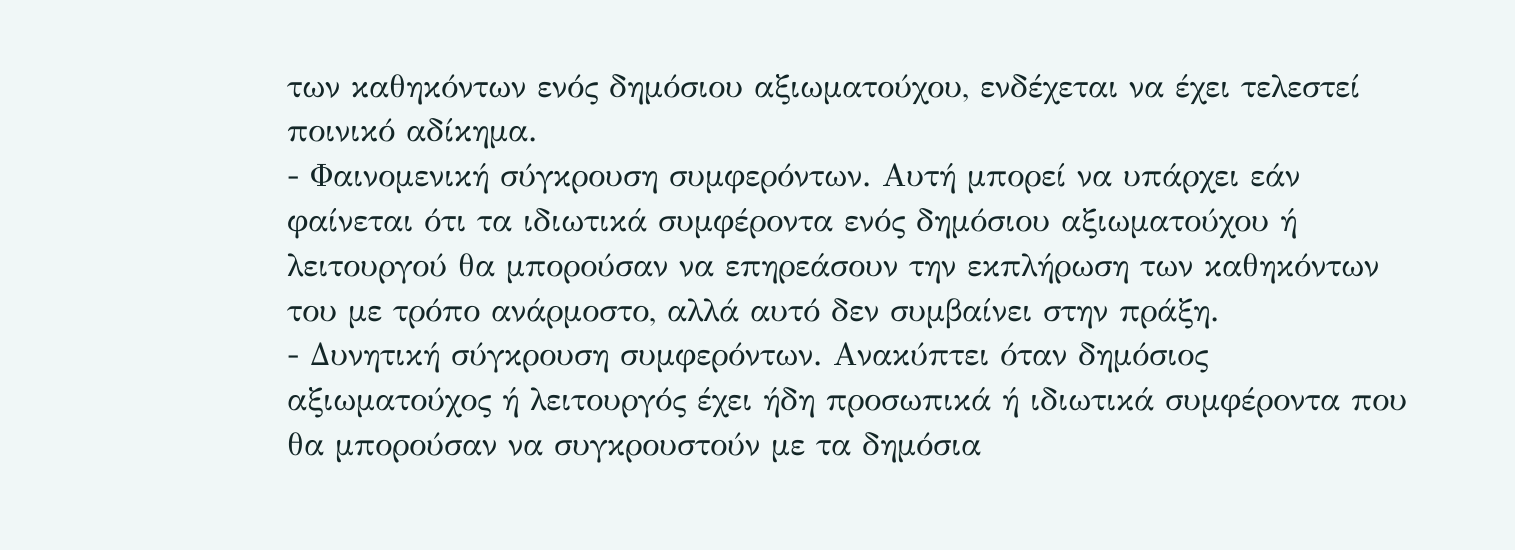των καθηκόντων ενός δημόσιου αξιωματούχου, ενδέχεται να έχει τελεστεί ποινικό αδίκημα.
- Φαινομενική σύγκρουση συμφερόντων. Αυτή μπορεί να υπάρχει εάν φαίνεται ότι τα ιδιωτικά συμφέροντα ενός δημόσιου αξιωματούχου ή λειτουργού θα μπορούσαν να επηρεάσουν την εκπλήρωση των καθηκόντων του με τρόπο ανάρμοστο, αλλά αυτό δεν συμβαίνει στην πράξη.
- Δυνητική σύγκρουση συμφερόντων. Ανακύπτει όταν δημόσιος αξιωματούχος ή λειτουργός έχει ήδη προσωπικά ή ιδιωτικά συμφέροντα που θα μπορούσαν να συγκρουστούν με τα δημόσια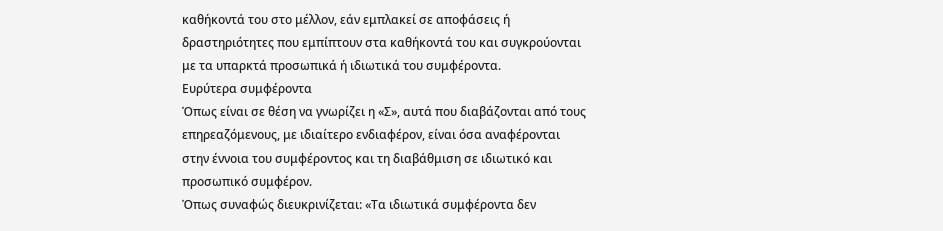καθήκοντά του στο μέλλον, εάν εμπλακεί σε αποφάσεις ή δραστηριότητες που εμπίπτουν στα καθήκοντά του και συγκρούονται με τα υπαρκτά προσωπικά ή ιδιωτικά του συμφέροντα.
Ευρύτερα συμφέροντα
Όπως είναι σε θέση να γνωρίζει η «Σ», αυτά που διαβάζονται από τους επηρεαζόμενους, με ιδιαίτερο ενδιαφέρον, είναι όσα αναφέρονται στην έννοια του συμφέροντος και τη διαβάθμιση σε ιδιωτικό και προσωπικό συμφέρον.
Όπως συναφώς διευκρινίζεται: «Τα ιδιωτικά συμφέροντα δεν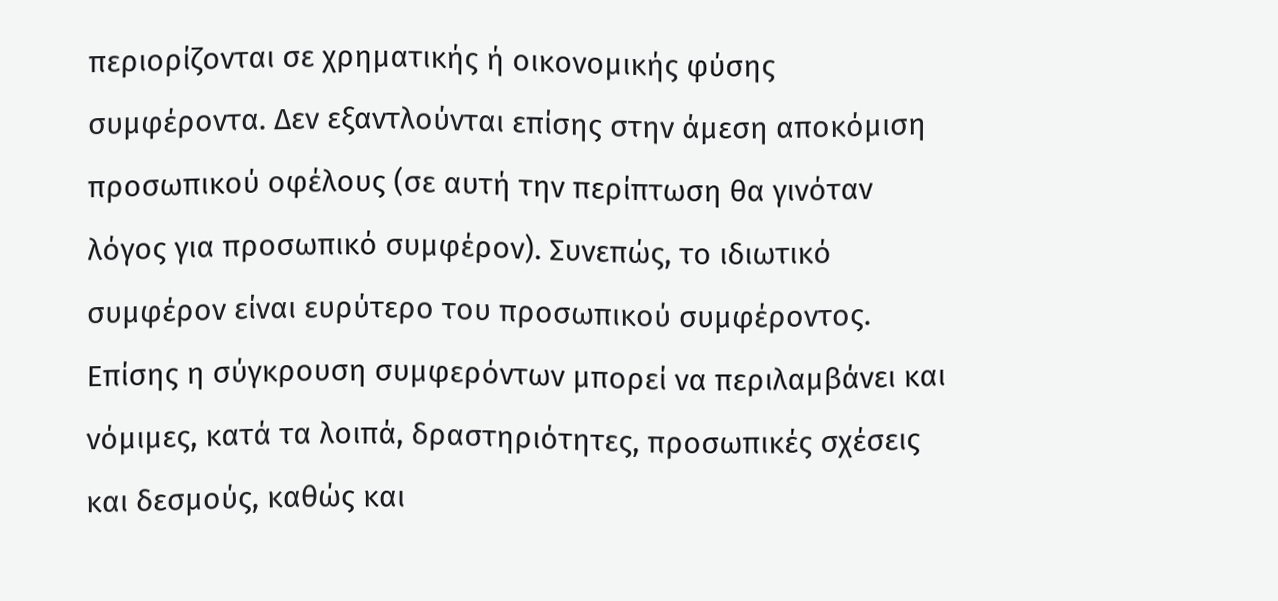περιορίζονται σε χρηματικής ή οικονομικής φύσης συμφέροντα. Δεν εξαντλούνται επίσης στην άμεση αποκόμιση προσωπικού οφέλους (σε αυτή την περίπτωση θα γινόταν λόγος για προσωπικό συμφέρον). Συνεπώς, το ιδιωτικό συμφέρον είναι ευρύτερο του προσωπικού συμφέροντος. Επίσης η σύγκρουση συμφερόντων μπορεί να περιλαμβάνει και νόμιμες, κατά τα λοιπά, δραστηριότητες, προσωπικές σχέσεις και δεσμούς, καθώς και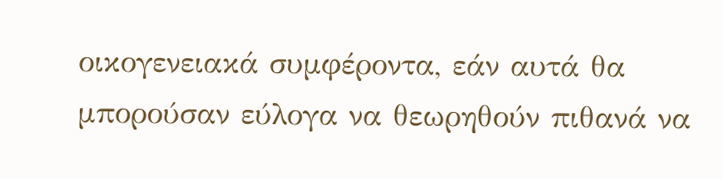οικογενειακά συμφέροντα, εάν αυτά θα μπορούσαν εύλογα να θεωρηθούν πιθανά να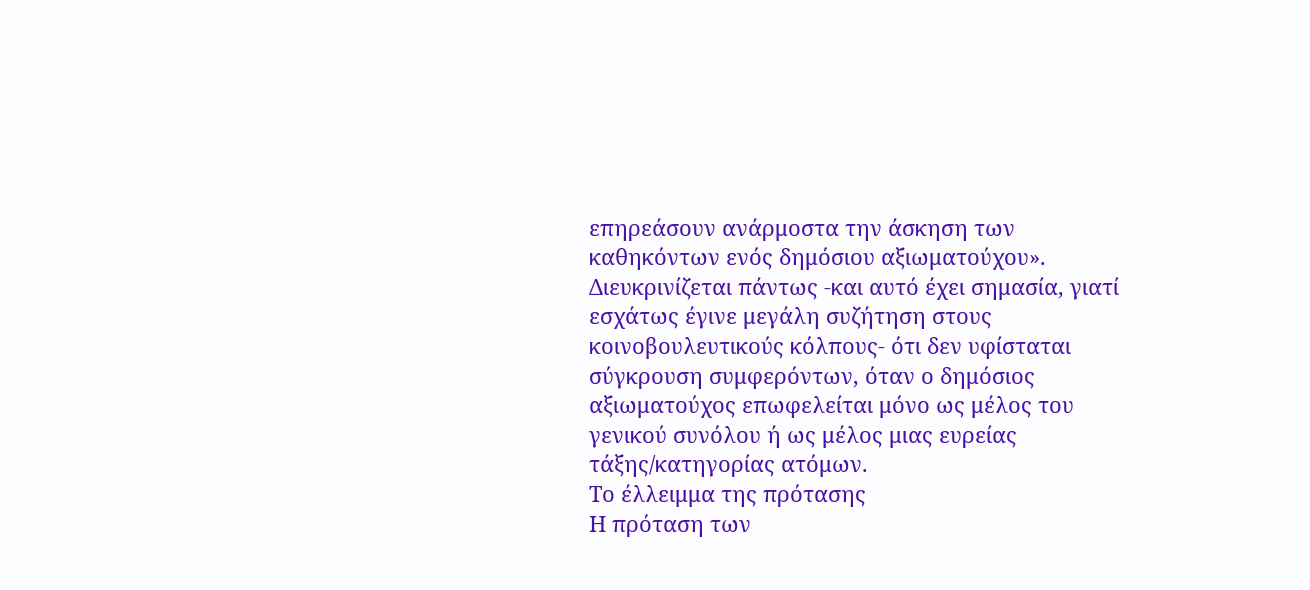επηρεάσουν ανάρμοστα την άσκηση των καθηκόντων ενός δημόσιου αξιωματούχου».
Διευκρινίζεται πάντως -και αυτό έχει σημασία, γιατί εσχάτως έγινε μεγάλη συζήτηση στους κοινοβουλευτικούς κόλπους- ότι δεν υφίσταται σύγκρουση συμφερόντων, όταν ο δημόσιος αξιωματούχος επωφελείται μόνο ως μέλος του γενικού συνόλου ή ως μέλος μιας ευρείας τάξης/κατηγορίας ατόμων.
Το έλλειμμα της πρότασης
Η πρόταση των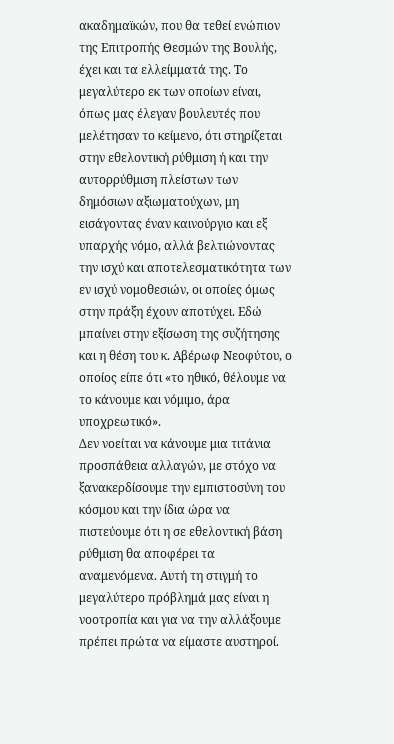ακαδημαϊκών, που θα τεθεί ενώπιον της Επιτροπής Θεσμών της Βουλής, έχει και τα ελλείμματά της. Το μεγαλύτερο εκ των οποίων είναι, όπως μας έλεγαν βουλευτές που μελέτησαν το κείμενο, ότι στηρίζεται στην εθελοντική ρύθμιση ή και την αυτορρύθμιση πλείστων των δημόσιων αξιωματούχων, μη εισάγοντας έναν καινούργιο και εξ υπαρχής νόμο, αλλά βελτιώνοντας την ισχύ και αποτελεσματικότητα των εν ισχύ νομοθεσιών, οι οποίες όμως στην πράξη έχουν αποτύχει. Εδώ μπαίνει στην εξίσωση της συζήτησης και η θέση του κ. Αβέρωφ Νεοφύτου, ο οποίος είπε ότι «το ηθικό, θέλουμε να το κάνουμε και νόμιμο, άρα υποχρεωτικό».
Δεν νοείται να κάνουμε μια τιτάνια προσπάθεια αλλαγών, με στόχο να ξανακερδίσουμε την εμπιστοσύνη του κόσμου και την ίδια ώρα να πιστεύουμε ότι η σε εθελοντική βάση ρύθμιση θα αποφέρει τα αναμενόμενα. Αυτή τη στιγμή το μεγαλύτερο πρόβλημά μας είναι η νοοτροπία και για να την αλλάξουμε πρέπει πρώτα να είμαστε αυστηροί.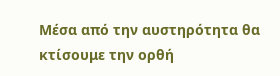Μέσα από την αυστηρότητα θα κτίσουμε την ορθή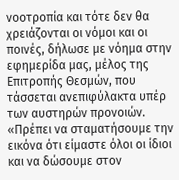νοοτροπία και τότε δεν θα χρειάζονται οι νόμοι και οι ποινές, δήλωσε με νόημα στην εφημερίδα μας, μέλος της Επιτροπής Θεσμών, που τάσσεται ανεπιφύλακτα υπέρ των αυστηρών προνοιών. «Πρέπει να σταματήσουμε την εικόνα ότι είμαστε όλοι οι ίδιοι και να δώσουμε στον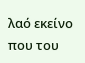λαό εκείνο που του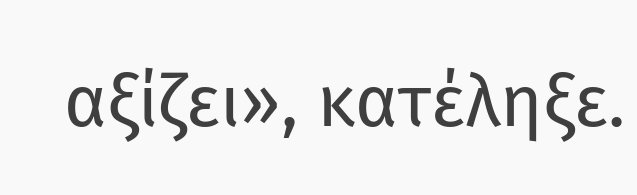αξίζει», κατέληξε.